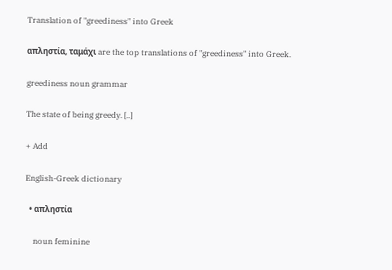Translation of "greediness" into Greek

απληστία, ταμάχι are the top translations of "greediness" into Greek.

greediness noun grammar

The state of being greedy. [..]

+ Add

English-Greek dictionary

  • απληστία

    noun feminine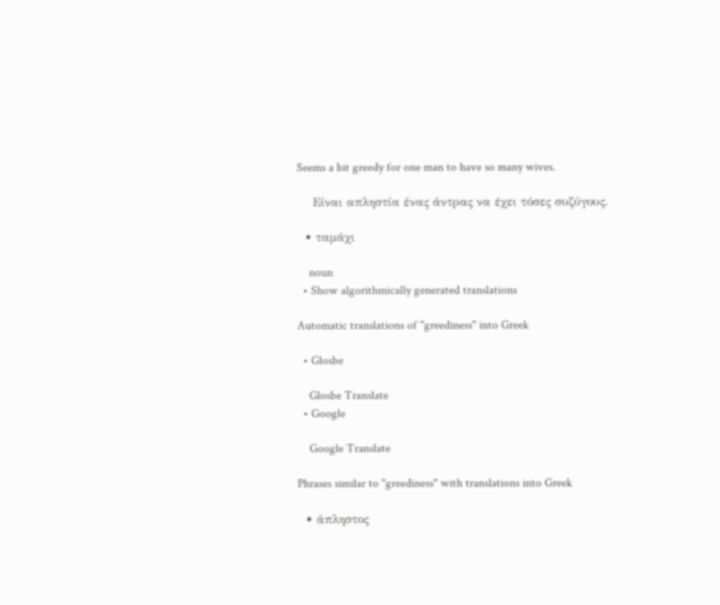Seems a bit greedy for one man to have so many wives.

    Είναι απληστία ένας άντρας να έχει τόσες συζύγους.

  • ταμάχι

    noun
  • Show algorithmically generated translations

Automatic translations of "greediness" into Greek

  • Glosbe

    Glosbe Translate
  • Google

    Google Translate

Phrases similar to "greediness" with translations into Greek

  • άπληστος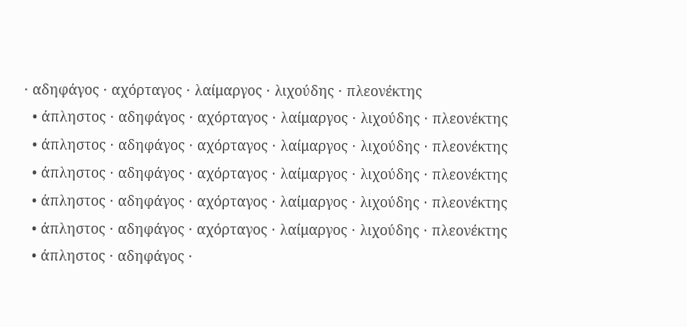· αδηφάγος · αχόρταγος · λαίμαργος · λιχούδης · πλεονέκτης
  • άπληστος · αδηφάγος · αχόρταγος · λαίμαργος · λιχούδης · πλεονέκτης
  • άπληστος · αδηφάγος · αχόρταγος · λαίμαργος · λιχούδης · πλεονέκτης
  • άπληστος · αδηφάγος · αχόρταγος · λαίμαργος · λιχούδης · πλεονέκτης
  • άπληστος · αδηφάγος · αχόρταγος · λαίμαργος · λιχούδης · πλεονέκτης
  • άπληστος · αδηφάγος · αχόρταγος · λαίμαργος · λιχούδης · πλεονέκτης
  • άπληστος · αδηφάγος ·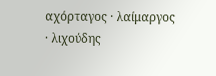αχόρταγος · λαίμαργος · λιχούδης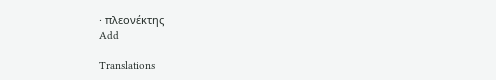· πλεονέκτης
Add

Translations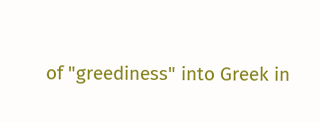of "greediness" into Greek in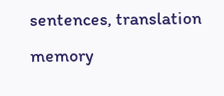sentences, translation memory